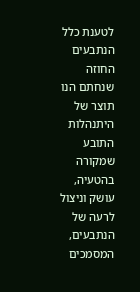לטענת כלל הנתבעים החוזה שנחתם הנו תוצר של היתנהלות התובע שמקורה בהטעיה, עושק וניצול לרעה של הנתבעים, המסמכים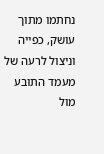נחתמו מתוך עושק, כפייה וניצול לרעה של מעמד התובע מול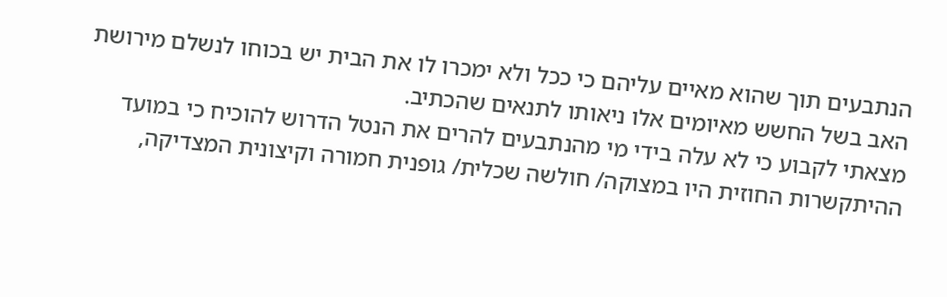הנתבעים תוך שהוא מאיים עליהם כי ככל ולא ימכרו לו את הבית יש בכוחו לנשלם מירושת האב בשל החשש מאיומים אלו ניאותו לתנאים שהכתיב.
מצאתי לקבוע כי לא עלה בידי מי מהנתבעים להרים את הנטל הדרוש להוכיח כי במועד ההיתקשרות החוזית היו במצוקה/ חולשה שכלית/ גופנית חמורה וקיצונית המצדיקה,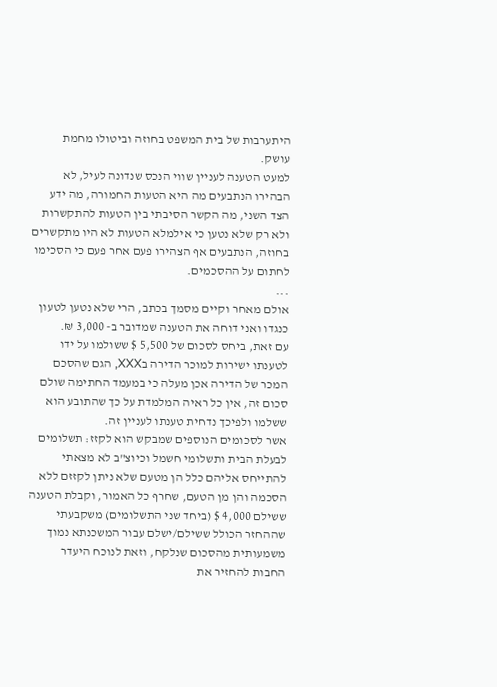היתערבות של בית המשפט בחוזה וביטולו מחמת עושק.
למעט הטענה לעניין שווי הנכס שנדונה לעיל, לא הבהירו הנתבעים מה היא הטעות החמורה, מה ידע הצד השני, מה הקשר הסיבתי בין הטעות להתקשרות ולא רק שלא נטען כי אילמלא הטעות לא היו מתקשרים בחוזה, הנתבעים אף הצהירו פעם אחר פעם כי הסכימו לחתום על ההסכמים.
...
אולם מאחר וקיים מסמך בכתב, הרי שלא נטען לטעון כנגדו ואני דוחה את הטענה שמדובר ב- 3,000 ₪.
עם זאת, ביחס לסכום של 5,500 $ ששולמו על ידו לטענתו ישירות למוכר הדירה בXXX, הגם שהסכם המכר של הדירה אכן מעלה כי במעמד החתימה שולם סכום זה, אין כל ראיה המלמדת על כך שהתובע הוא ששלמו ולפיכך נדחית טענתו לעניין זה.
אשר לסכומים הנוספים שמבקש הוא לקזז: תשלומים לבעלת הבית ותשלומי חשמל וכיוצ"ב לא מצאתי להתייחס אליהם כלל הן מטעם שלא ניתן לקזזם ללא הסכמה והן מן הטעם, שחרף כל האמור, וקבלת הטענה ששילם 4,000 $ (ביחד שני התשלומים) משקבעתי שההחזר הכולל ששילם/ישלם עבור המשכנתא נמוך משמעותית מהסכום שנלקח, וזאת לנוכח היעדר החבות להחזיר את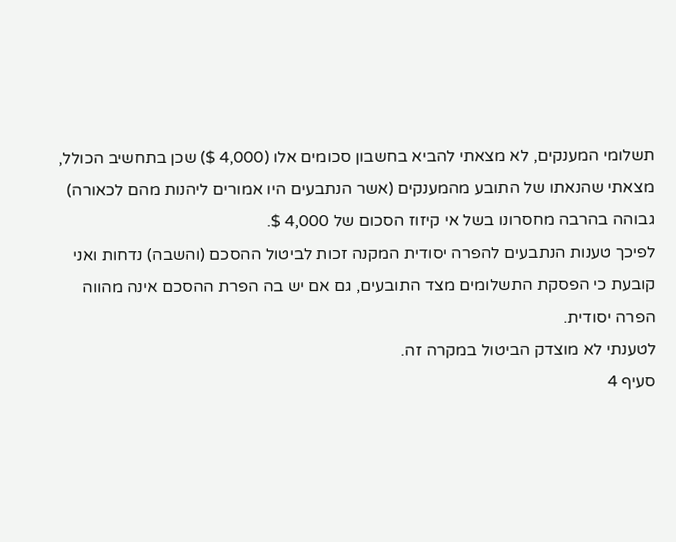תשלומי המענקים, לא מצאתי להביא בחשבון סכומים אלו (4,000 $) שכן בתחשיב הכולל, מצאתי שהנאתו של התובע מהמענקים (אשר הנתבעים היו אמורים ליהנות מהם לכאורה) גבוהה בהרבה מחסרונו בשל אי קיזוז הסכום של 4,000 $.
לפיכך טענות הנתבעים להפרה יסודית המקנה זכות לביטול ההסכם (והשבה) נדחות ואני קובעת כי הפסקת התשלומים מצד התובעים, גם אם יש בה הפרת ההסכם אינה מהווה הפרה יסודית.
לטענתי לא מוצדק הביטול במקרה זה.
סעיף 4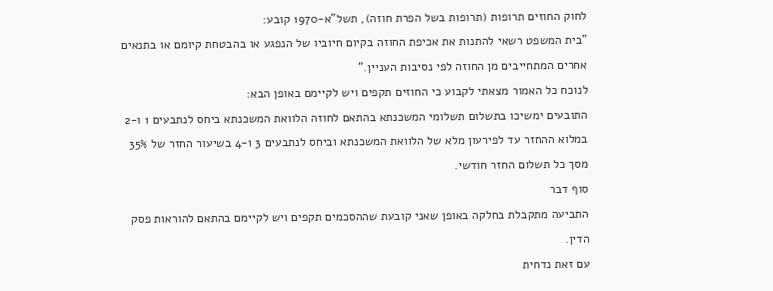לחוק החוזים תרופות (תרופות בשל הפרת חוזה), תשל"א-1970 קובע:
"בית המשפט רשאי להתנות את אכיפת החוזה בקיום חיוביו של הנפגע או בהבטחת קיומם או בתנאים אחרים המתחייבים מן החוזה לפי נסיבות העניין."
לנוכח כל האמור מצאתי לקבוע כי החוזים תקפים ויש לקיימם באופן הבא:
התובעים ימשיכו בתשלום תשלומי המשכנתא בהתאם לחוזה הלוואת המשכנתא ביחס לנתבעים 1 ו-2 במלוא ההחזר עד לפירעון מלא של הלוואת המשכנתא וביחס לנתבעים 3 ו-4 בשיעור החזר של 35% מסך כל תשלום החזר חודשי.
סוף דבר
התביעה מתקבלת בחלקה באופן שאני קובעת שההסכמים תקפים ויש לקיימם בהתאם להוראות פסק הדין.
עם זאת נדחית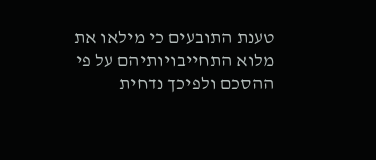טענת התובעים כי מילאו את מלוא התחייבויותיהם על פי ההסכם ולפיכך נדחית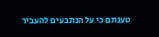טענתם כי על הנתבעים להעביר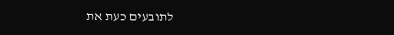לתובעים כעת את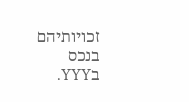זכויותיהם בנכס בYYY.